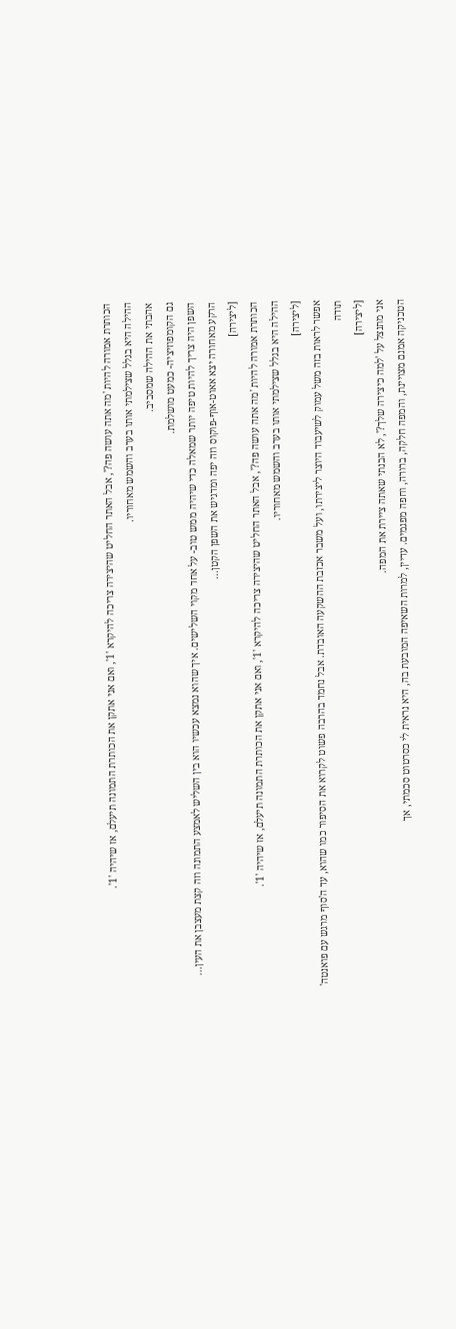הכותרת אמורה להיות 'מה אתה עושה פה?', אבל האתר החליט שהיצירה צריכה להיקרא '1', ואם אני אתקן את הכותרת התמונה תיעלם, אז שיהיה '1'.
ההילה היא בגלל שצילמתי אותו בערב והשמש מאחוריו.
אהבתי את ההילה שמסביב.
גם הקומפוזיציה- כמעט מושלמת.
השפן היה צריך להיות טיפה יותר שמאלה כדי שיהיה ממש טוב- על אחד מקוי השלישים. איך שהוא נמצא עכשיו הוא בין השליש לאמצע התמונה וזה קצת מעצבן את העין...
הרקע מאחורה יצא אאוט-אוף-פוקוס וזה יפה ומדגיש את השפן הקטן...
[ליצירה]
הכותרת אמורה להיות 'מה אתה עושה פה?', אבל האתר החליט שהיצירה צריכה להיקרא '1', ואם אני אתקן את הכותרת התמונה תיעלם, אז שיהיה '1'.
ההילה היא בגלל שצילמתי אותו בערב והשמש מאחוריו.
[ליצירה]
אפשר לראות בזה משל עמוק לשיעבוד היוצר ליצירתו, ועל משבר אכזבת ההשקעה האובדת. אבל נחמד בהרבה פשוט לקרוא את הסיפור כמו שהוא, עד ה'סוף מרגש עם פואנטה'
תודה
[ליצירה]
אני מתנצל על 'למה כיצירה שלך?', לא הבנתי שאתה ציירת את המפה.
הטכניקה אמנם מצויינת, והמפה חלקה, ברורה, וחפה מפגמים. עדיין, למרות השאיפה המובעת בה, היא נראית לי כסרטוט סכמתי, אך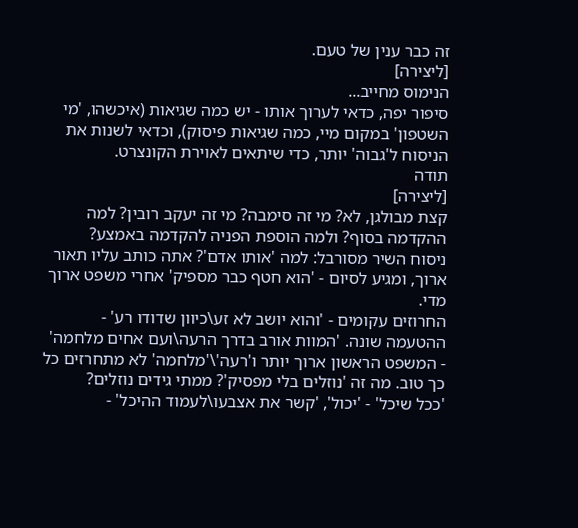זה כבר ענין של טעם.
[ליצירה]
הנימוס מחייב...
סיפור יפה, כדאי לערוך אותו - יש כמה שגיאות (איכשהו, 'מי השטפון' במקום מיי, כמה שגיאות פיסוק), וכדאי לשנות את הניסוח ל'גבוה' יותר, כדי שיתאים לאוירת הקונצרט.
תודה
[ליצירה]
קצת מבולגן, לא? מי זה סימבה? מי זה יעקב רובין? למה ההקדמה בסוף? ולמה הוספת הפניה להקדמה באמצע?
ניסוח השיר מסורבל: למה 'אותו אדם'? אתה כותב עליו תאור ארוך, ומגיע לסיום - 'הוא חטף כבר מספיק' אחרי משפט ארוך מדי.
החרוזים עקומים - 'והוא יושב לא זע\כיוון שדודו רע' - ההטעמה שונה. 'המוות אורב בדרך הרעה\ועם אחים מלחמה' - המשפט הראשון ארוך יותר ו'רעה'\'מלחמה' לא מתחרזים כל כך טוב. מה זה 'נוזלים בלי מפסיק'? ממתי גידים נוזלים?
'ככל שיכל' - 'יכול', 'קשר את אצבעו\לעמוד ההיכל' -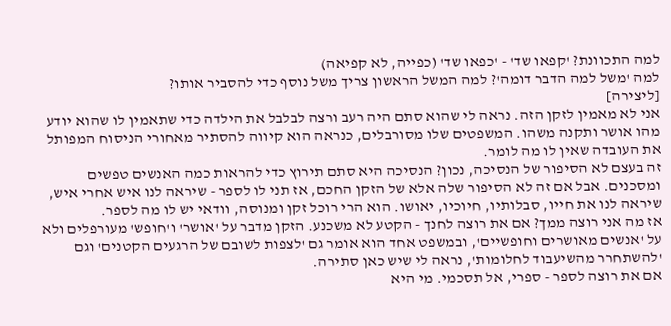למה התכוונת? 'קפאו שד' - 'כפאו שד' (כפייה, לא קפיאה)
למה 'משל למה הדבר דומה'? למה המשל הראשון צריך משל נוסף כדי להסביר אותו?
[ליצירה]
אני לא מאמין לזקן הזה. נראה לי שהוא סתם היה רעב ורצה לבלבל את הילדה כדי שתאמין לו שהוא יודע מהו אושר ותקנה משהו. המשפטים שלו מסורבלים, כנראה הוא קיווה להסתיר מאחורי הניסוח המפותל את העובדה שאין לו מה לומר.
זה בעצם לא הסיפור של הנסיכה, נכון? הנסיכה היא סתם תירוץ כדי להראות כמה האנשים טפשים ומסכנים. אבל אם זה לא הסיפור שלה אלא של הזקן החכם, אז תני לו לספר - שיראה לנו איש אחרי איש, שיראה לנו את חייו, סבלותיו, חיוכיו, יאושו. הוא הרי רוכל זקן ומנוסה, וודאי יש לו מה לספר.
אז מה אני רוצה ממך? אם את רוצה לחנך - הקטע לא משכנע. הזקן מדבר על 'אושר' ו'חופש' מעורפלים ולא על 'אנשים מאושרים וחופשיים', ובמשפט אחד הוא אומר גם 'לצפות לשובם של הרגעים הקטנים' וגם 'להשתחרר מהשיעבוד לחלומות', נראה לי שיש כאן סתירה.
אם את רוצה לספר - ספרי, אל תסכמי. מי היא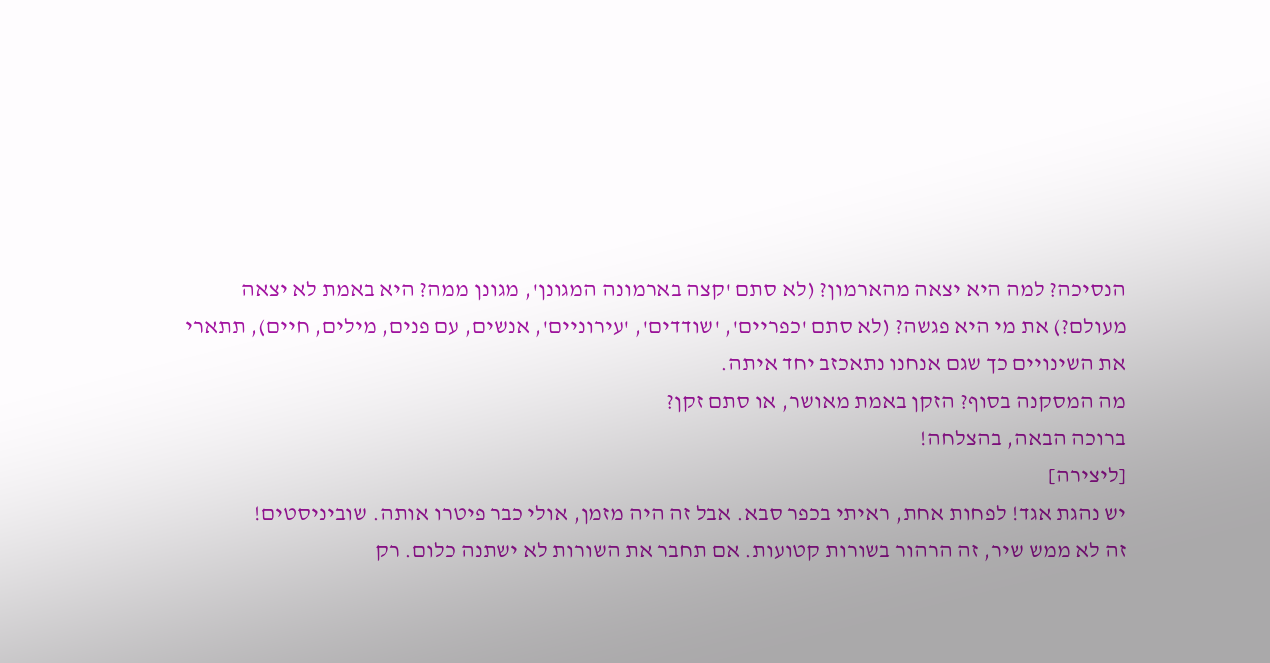הנסיכה? למה היא יצאה מהארמון? (לא סתם 'קצה בארמונה המגונן', מגונן ממה? היא באמת לא יצאה מעולם?) את מי היא פגשה? (לא סתם 'כפריים', 'שודדים', 'עירוניים', אנשים, עם פנים, מילים, חיים), תתארי את השינויים כך שגם אנחנו נתאכזב יחד איתה.
מה המסקנה בסוף? הזקן באמת מאושר, או סתם זקן?
ברוכה הבאה, בהצלחה!
[ליצירה]
יש נהגת אגד! לפחות אחת, ראיתי בכפר סבא. אבל זה היה מזמן, אולי כבר פיטרו אותה. שוביניסטים!
זה לא ממש שיר, זה הרהור בשורות קטועות. אם תחבר את השורות לא ישתנה כלום. רק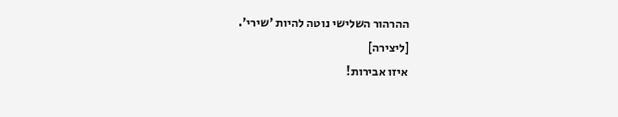ההרהור השלישי נוטה להיות 'שירי'.
[ליצירה]
איזו אבירות!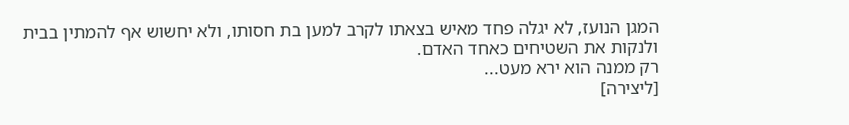המגן הנועז, לא יגלה פחד מאיש בצאתו לקרב למען בת חסותו, ולא יחשוש אף להמתין בבית ולנקות את השטיחים כאחד האדם.
רק ממנה הוא ירא מעט...
[ליצירה]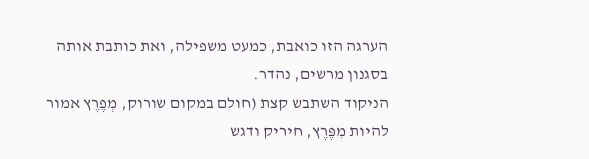הערגה הזו כואבת, כמעט משפילה, ואת כותבת אותה בסגנון מרשים, נהדר.
הניקוד השתבש קצת (חולם במקום שורוק, מְפֶרֶץ אמור להיות מִפֶּרֶץ, חיריק ודגש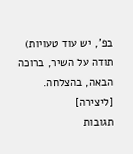בפ', יש עוד טעויות)
תודה על השיר, ברוכה הבאה, בהצלחה.
[ליצירה]
תגובות